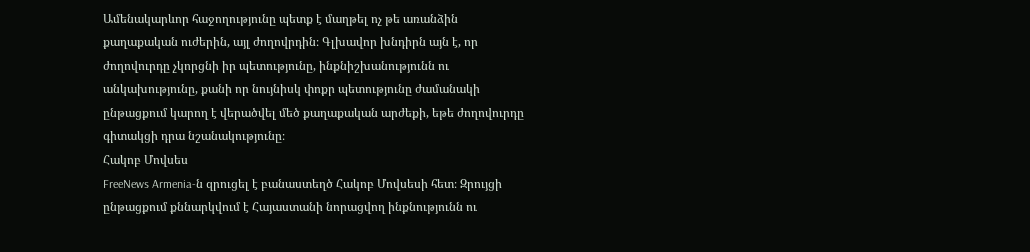Ամենակարևոր հաջողությունը պետք է մաղթել ոչ թե առանձին քաղաքական ուժերին, այլ ժողովրդին։ Գլխավոր խնդիրն այն է, որ ժողովուրդը չկորցնի իր պետությունը, ինքնիշխանությունն ու անկախությունը, քանի որ նույնիսկ փոքր պետությունը ժամանակի ընթացքում կարող է վերածվել մեծ քաղաքական արժեքի, եթե ժողովուրդը գիտակցի դրա նշանակությունը։
Հակոբ Մովսես
FreeNews Armenia‑ն զրուցել է բանաստեղծ Հակոբ Մովսեսի հետ։ Զրույցի ընթացքում քննարկվում է Հայաստանի նորացվող ինքնությունն ու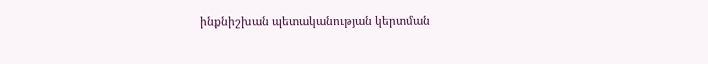ինքնիշխան պետականության կերտման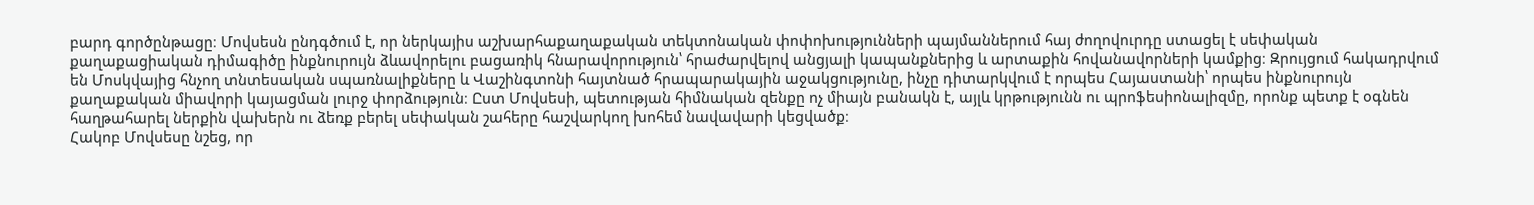բարդ գործընթացը։ Մովսեսն ընդգծում է, որ ներկայիս աշխարհաքաղաքական տեկտոնական փոփոխությունների պայմաններում հայ ժողովուրդը ստացել է սեփական քաղաքացիական դիմագիծը ինքնուրույն ձևավորելու բացառիկ հնարավորություն՝ հրաժարվելով անցյալի կապանքներից և արտաքին հովանավորների կամքից։ Զրույցում հակադրվում են Մոսկվայից հնչող տնտեսական սպառնալիքները և Վաշինգտոնի հայտնած հրապարակային աջակցությունը, ինչը դիտարկվում է որպես Հայաստանի՝ որպես ինքնուրույն քաղաքական միավորի կայացման լուրջ փորձություն։ Ըստ Մովսեսի, պետության հիմնական զենքը ոչ միայն բանակն է, այլև կրթությունն ու պրոֆեսիոնալիզմը, որոնք պետք է օգնեն հաղթահարել ներքին վախերն ու ձեռք բերել սեփական շահերը հաշվարկող խոհեմ նավավարի կեցվածք։
Հակոբ Մովսեսը նշեց, որ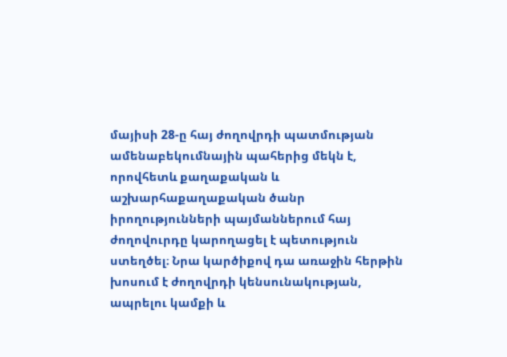մայիսի 28‑ը հայ ժողովրդի պատմության ամենաբեկումնային պահերից մեկն է, որովհետև քաղաքական և աշխարհաքաղաքական ծանր իրողությունների պայմաններում հայ ժողովուրդը կարողացել է պետություն ստեղծել։ Նրա կարծիքով դա առաջին հերթին խոսում է ժողովրդի կենսունակության, ապրելու կամքի և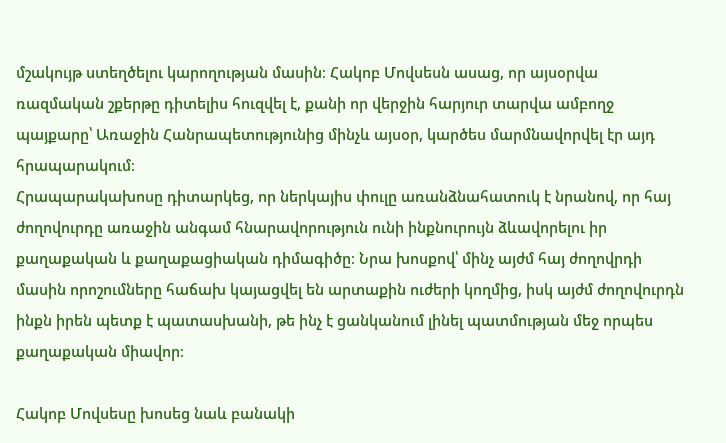մշակույթ ստեղծելու կարողության մասին։ Հակոբ Մովսեսն ասաց, որ այսօրվա ռազմական շքերթը դիտելիս հուզվել է, քանի որ վերջին հարյուր տարվա ամբողջ պայքարը՝ Առաջին Հանրապետությունից մինչև այսօր, կարծես մարմնավորվել էր այդ հրապարակում։
Հրապարակախոսը դիտարկեց, որ ներկայիս փուլը առանձնահատուկ է նրանով, որ հայ ժողովուրդը առաջին անգամ հնարավորություն ունի ինքնուրույն ձևավորելու իր քաղաքական և քաղաքացիական դիմագիծը։ Նրա խոսքով՝ մինչ այժմ հայ ժողովրդի մասին որոշումները հաճախ կայացվել են արտաքին ուժերի կողմից, իսկ այժմ ժողովուրդն ինքն իրեն պետք է պատասխանի, թե ինչ է ցանկանում լինել պատմության մեջ որպես քաղաքական միավոր։

Հակոբ Մովսեսը խոսեց նաև բանակի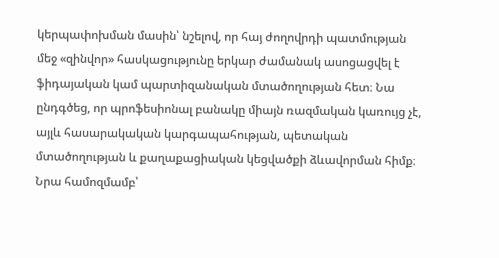կերպափոխման մասին՝ նշելով, որ հայ ժողովրդի պատմության մեջ «զինվոր» հասկացությունը երկար ժամանակ ասոցացվել է ֆիդայական կամ պարտիզանական մտածողության հետ։ Նա ընդգծեց, որ պրոֆեսիոնալ բանակը միայն ռազմական կառույց չէ, այլև հասարակական կարգապահության, պետական մտածողության և քաղաքացիական կեցվածքի ձևավորման հիմք։ Նրա համոզմամբ՝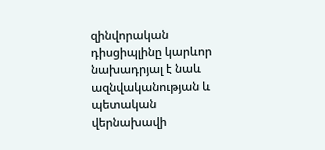զինվորական դիսցիպլինը կարևոր նախադրյալ է նաև ազնվականության և պետական վերնախավի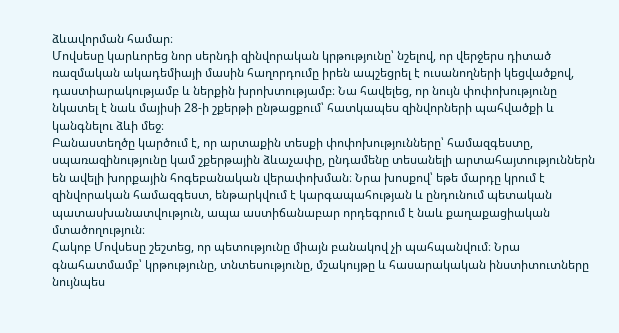ձևավորման համար։
Մովսեսը կարևորեց նոր սերնդի զինվորական կրթությունը՝ նշելով, որ վերջերս դիտած ռազմական ակադեմիայի մասին հաղորդումը իրեն ապշեցրել է ուսանողների կեցվածքով, դաստիարակությամբ և ներքին խրոխտությամբ։ Նա հավելեց, որ նույն փոփոխությունը նկատել է նաև մայիսի 28‑ի շքերթի ընթացքում՝ հատկապես զինվորների պահվածքի և կանգնելու ձևի մեջ։
Բանաստեղծը կարծում է, որ արտաքին տեսքի փոփոխությունները՝ համազգեստը, սպառազինությունը կամ շքերթային ձևաչափը, ընդամենը տեսանելի արտահայտություններն են ավելի խորքային հոգեբանական վերափոխման։ Նրա խոսքով՝ եթե մարդը կրում է զինվորական համազգեստ, ենթարկվում է կարգապահության և ընդունում պետական պատասխանատվություն, ապա աստիճանաբար որդեգրում է նաև քաղաքացիական մտածողություն։
Հակոբ Մովսեսը շեշտեց, որ պետությունը միայն բանակով չի պահպանվում։ Նրա գնահատմամբ՝ կրթությունը, տնտեսությունը, մշակույթը և հասարակական ինստիտուտները նույնպես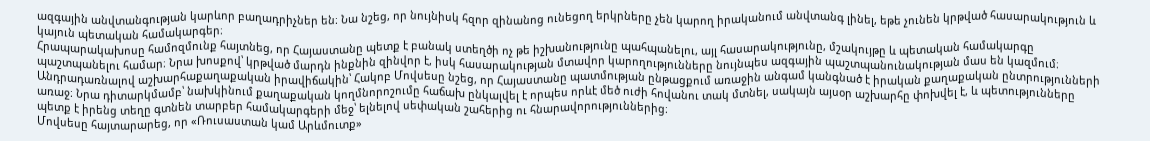ազգային անվտանգության կարևոր բաղադրիչներ են։ Նա նշեց, որ նույնիսկ հզոր զինանոց ունեցող երկրները չեն կարող իրականում անվտանգ լինել, եթե չունեն կրթված հասարակություն և կայուն պետական համակարգեր։
Հրապարակախոսը համոզմունք հայտնեց, որ Հայաստանը պետք է բանակ ստեղծի ոչ թե իշխանությունը պահպանելու, այլ հասարակությունը, մշակույթը և պետական համակարգը պաշտպանելու համար։ Նրա խոսքով՝ կրթված մարդն ինքնին զինվոր է, իսկ հասարակության մտավոր կարողությունները նույնպես ազգային պաշտպանունակության մաս են կազմում։
Անդրադառնալով աշխարհաքաղաքական իրավիճակին՝ Հակոբ Մովսեսը նշեց, որ Հայաստանը պատմության ընթացքում առաջին անգամ կանգնած է իրական քաղաքական ընտրությունների առաջ։ Նրա դիտարկմամբ՝ նախկինում քաղաքական կողմնորոշումը հաճախ ընկալվել է որպես որևէ մեծ ուժի հովանու տակ մտնել, սակայն այսօր աշխարհը փոխվել է, և պետությունները պետք է իրենց տեղը գտնեն տարբեր համակարգերի մեջ՝ ելնելով սեփական շահերից ու հնարավորություններից։
Մովսեսը հայտարարեց, որ «Ռուսաստան կամ Արևմուտք»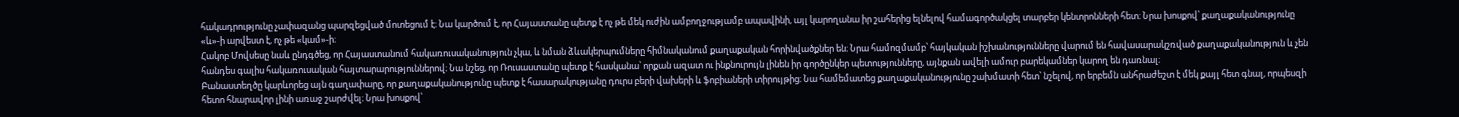հակադրությունը չափազանց պարզեցված մոտեցում է։ Նա կարծում է, որ Հայաստանը պետք է ոչ թե մեկ ուժին ամբողջությամբ ապավինի, այլ կարողանա իր շահերից ելնելով համագործակցել տարբեր կենտրոնների հետ։ Նրա խոսքով՝ քաղաքականությունը «և»-ի արվեստ է, ոչ թե «կամ»-ի։
Հակոբ Մովսեսը նաև ընդգծեց, որ Հայաստանում հակառուսականություն չկա, և նման ձևակերպումները հիմնականում քաղաքական հորինվածքներ են։ Նրա համոզմամբ՝ հայկական իշխանությունները վարում են հավասարակշռված քաղաքականություն և չեն հանդես գալիս հակառուսական հայտարարություններով։ Նա նշեց, որ Ռուսաստանը պետք է հասկանա՝ որքան ազատ ու ինքնուրույն լինեն իր գործընկեր պետությունները, այնքան ավելի ամուր բարեկամներ կարող են դառնալ։
Բանաստեղծը կարևորեց այն գաղափարը, որ քաղաքականությունը պետք է հասարակությանը դուրս բերի վախերի և ֆոբիաների տիրույթից։ Նա համեմատեց քաղաքականությունը շախմատի հետ՝ նշելով, որ երբեմն անհրաժեշտ է մեկ քայլ հետ գնալ, որպեսզի հետո հնարավոր լինի առաջ շարժվել։ Նրա խոսքով՝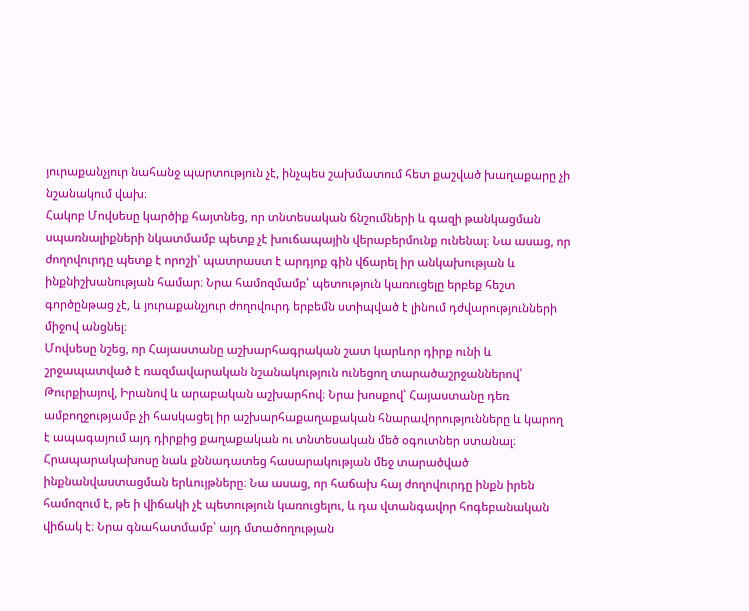յուրաքանչյուր նահանջ պարտություն չէ, ինչպես շախմատում հետ քաշված խաղաքարը չի նշանակում վախ։
Հակոբ Մովսեսը կարծիք հայտնեց, որ տնտեսական ճնշումների և գազի թանկացման սպառնալիքների նկատմամբ պետք չէ խուճապային վերաբերմունք ունենալ։ Նա ասաց, որ ժողովուրդը պետք է որոշի՝ պատրաստ է արդյոք գին վճարել իր անկախության և ինքնիշխանության համար։ Նրա համոզմամբ՝ պետություն կառուցելը երբեք հեշտ գործընթաց չէ, և յուրաքանչյուր ժողովուրդ երբեմն ստիպված է լինում դժվարությունների միջով անցնել։
Մովսեսը նշեց, որ Հայաստանը աշխարհագրական շատ կարևոր դիրք ունի և շրջապատված է ռազմավարական նշանակություն ունեցող տարածաշրջաններով՝ Թուրքիայով, Իրանով և արաբական աշխարհով։ Նրա խոսքով՝ Հայաստանը դեռ ամբողջությամբ չի հասկացել իր աշխարհաքաղաքական հնարավորությունները և կարող է ապագայում այդ դիրքից քաղաքական ու տնտեսական մեծ օգուտներ ստանալ։
Հրապարակախոսը նաև քննադատեց հասարակության մեջ տարածված ինքնանվաստացման երևույթները։ Նա ասաց, որ հաճախ հայ ժողովուրդը ինքն իրեն համոզում է, թե ի վիճակի չէ պետություն կառուցելու, և դա վտանգավոր հոգեբանական վիճակ է։ Նրա գնահատմամբ՝ այդ մտածողության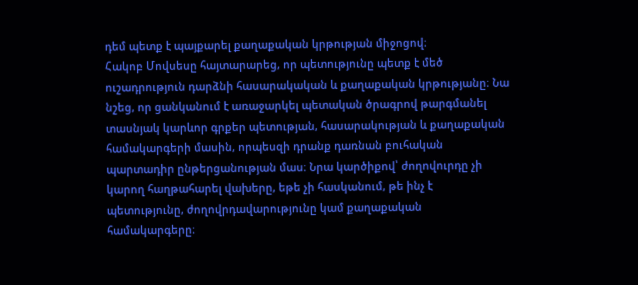դեմ պետք է պայքարել քաղաքական կրթության միջոցով։
Հակոբ Մովսեսը հայտարարեց, որ պետությունը պետք է մեծ ուշադրություն դարձնի հասարակական և քաղաքական կրթությանը։ Նա նշեց, որ ցանկանում է առաջարկել պետական ծրագրով թարգմանել տասնյակ կարևոր գրքեր պետության, հասարակության և քաղաքական համակարգերի մասին, որպեսզի դրանք դառնան բուհական պարտադիր ընթերցանության մաս։ Նրա կարծիքով՝ ժողովուրդը չի կարող հաղթահարել վախերը, եթե չի հասկանում, թե ինչ է պետությունը, ժողովրդավարությունը կամ քաղաքական համակարգերը։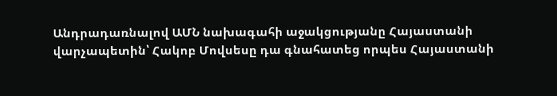Անդրադառնալով ԱՄՆ նախագահի աջակցությանը Հայաստանի վարչապետին՝ Հակոբ Մովսեսը դա գնահատեց որպես Հայաստանի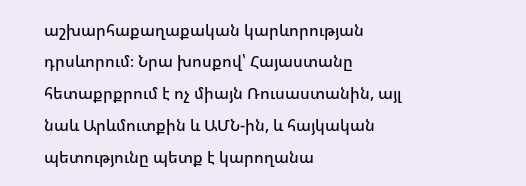աշխարհաքաղաքական կարևորության դրսևորում։ Նրա խոսքով՝ Հայաստանը հետաքրքրում է ոչ միայն Ռուսաստանին, այլ նաև Արևմուտքին և ԱՄՆ-ին, և հայկական պետությունը պետք է կարողանա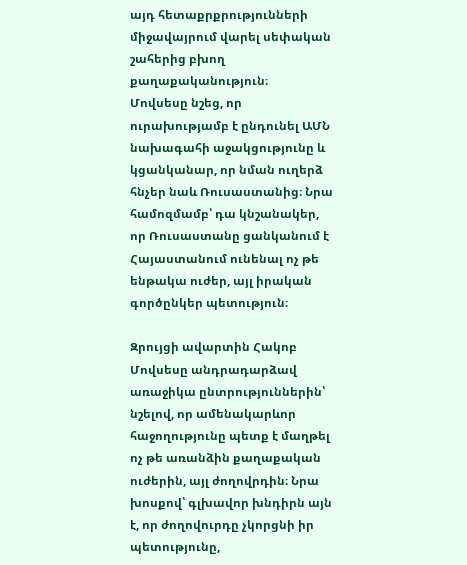այդ հետաքրքրությունների միջավայրում վարել սեփական շահերից բխող քաղաքականություն։
Մովսեսը նշեց, որ ուրախությամբ է ընդունել ԱՄՆ նախագահի աջակցությունը և կցանկանար, որ նման ուղերձ հնչեր նաև Ռուսաստանից։ Նրա համոզմամբ՝ դա կնշանակեր, որ Ռուսաստանը ցանկանում է Հայաստանում ունենալ ոչ թե ենթակա ուժեր, այլ իրական գործընկեր պետություն։

Զրույցի ավարտին Հակոբ Մովսեսը անդրադարձավ առաջիկա ընտրություններին՝ նշելով, որ ամենակարևոր հաջողությունը պետք է մաղթել ոչ թե առանձին քաղաքական ուժերին, այլ ժողովրդին։ Նրա խոսքով՝ գլխավոր խնդիրն այն է, որ ժողովուրդը չկորցնի իր պետությունը,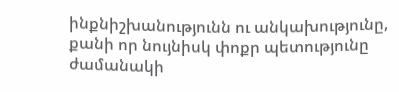ինքնիշխանությունն ու անկախությունը, քանի որ նույնիսկ փոքր պետությունը ժամանակի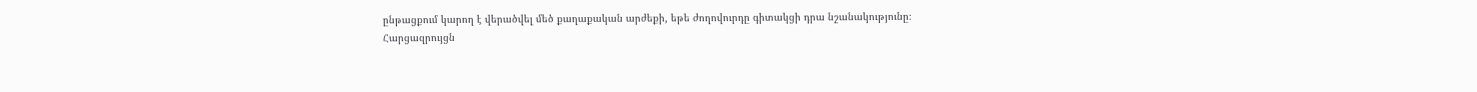ընթացքում կարող է վերածվել մեծ քաղաքական արժեքի, եթե ժողովուրդը գիտակցի դրա նշանակությունը։
Հարցազրույցն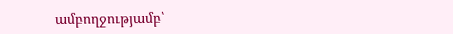ամբողջությամբ՝